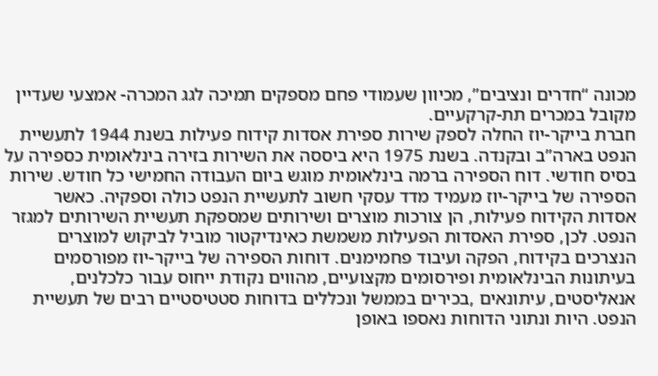מכונה “חדרים ונציבים”, מכיוון שעמודי פחם מספקים תמיכה לגג המכרה- אמצעי שעדיין מקובל במכרים תת-קרקעיים.
חברת בייקר-יוז החלה לספק שירות ספירת אסדות קידוח פעילות בשנת 1944 לתעשיית הנפט בארה”ב ובקנדה. בשנת 1975 היא ביססה את השירות בזירה בינלאומית כספירה על בסיס חודשי. דוח הספירה ברמה בינלאומית מוגש ביום העבודה החמישי כל חודש. שירות הספירה של בייקר-יוז מעמיד מדד עסקי חשוב לתעשיית הנפט כולה וספקיה. כאשר אסדות הקידוח פעילות, הן צורכות מוצרים ושירותים שמספקת תעשיית השירותים למגזר הנפט. לכן, ספירת האסדות הפעילות משמשת כאינדיקטור מוביל לביקוש למוצרים הנצרכים בקידוח, הפקה ועיבוד פחמימנים. דוחות הספירה של בייקר-יוז מפורסמים בעיתונות הבינלאומית ופירסומים מקצועיים, מהווים נקודת ייחוס עבור כלכלנים, אנאליסטים, עיתונאים ,בכירים בממשל ונכללים בדוחות סטטיסטיים רבים של תעשיית הנפט. היות ונתוני הדוחות נאספו באופן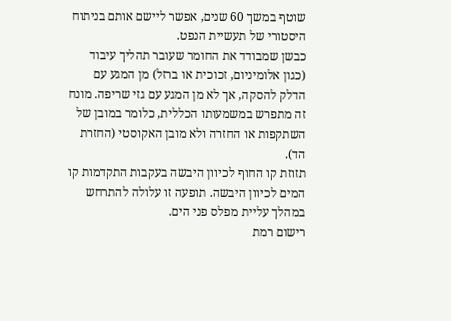שוטף במשך 60 שנים, אפשר ליישם אותם בניתוח היסטורי של תעשיית הנפט.
כבשן שמבודד את החומר שעובר תהליך עיבוד (כגון אלומיניום, זכוכית או ברזל) מן המגע עם הדלק להסקה, אך לא מן המגע עם גזי שריפה. מונח זה מתפרש במשמעותו הכללית, כלומר במובן של השתקפות או החזרה ולא מובן האקוסטי (החזרת הד).
תזוזת קו החוף לכיוון היבשה בעקבות התקדמות קו המים לכיוון היבשה. תופעה זו עלולה להתרחש במהלך עליית מפלס פני הים.
רישום רמת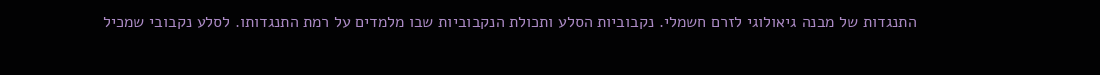התנגדות של מבנה גיאולוגי לזרם חשמלי. נקבוביות הסלע ותכולת הנקבוביות שבו מלמדים על רמת התנגדותו. לסלע נקבובי שמכיל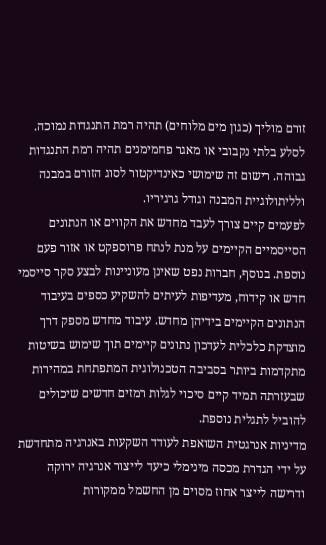זורם מוליך (כגון מים מלוחים) תהיה רמת התנגדות נמוכה. לסלע בלתי נקבובי או מאגר פחמימנים תהיה רמת התנגדות גבוהה. רישום זה שימושי כאינדיקטור לסוג הזורם במבנה ולליתולוגיית המבנה וגודל גרגיריו.
לפעמים קיים צורך לעבד מחדש את הקווים או הנתונים הסייסמיים הקיימים על מנת לנתח פרוספקט או אזור פעם נוספת. בנוסף, חברות נפט שאינן מעוניינות לבצע סקר סייסמי חדש או קידוח, מעדיפות לעיתים להשקיע כספים בעיבוד הנתונים הקיימים בידיהן מחדש. עיבוד מחדש מספק דרך מוצדקת כלכלית לעדכון נתונים קיימים תוך שימוש בשיטות מתקדמות ביותר בסביבה הטכנולוגית המתפתחת במהירות שבעזרתה תמיד קיים סיכוי לגלות רמזים חדשים שיכולים להוביל לתגלית נוספת.
מדיניות אנרגטית השואפת לעודד השקעות באנרגיה מתחדשת על ידי הגדרת מכסה מינימלי כיעד לייצור אנרגיה ירוקה ודרישה לייצר אחוז מסוים מן החשמל ממקורות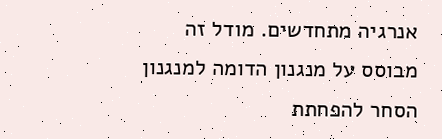אנרגיה מתחדשים. מודל זה מבוסס על מנגנון הדומה למנגנון הסחר להפחתת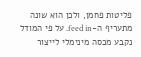פליטות פחמן, ולכן הוא שונה מתעריף ה-feed in. על פי המודל נקבע מכסה מינימלי לייצור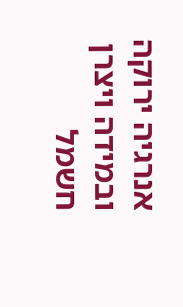אנרגיה ירוקה ובמידה ויצרן חשמל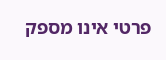פרטי אינו מספק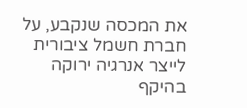את המכסה שנקבע, על חברת חשמל ציבורית לייצר אנרגיה ירוקה בהיקף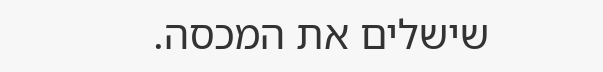שישלים את המכסה.